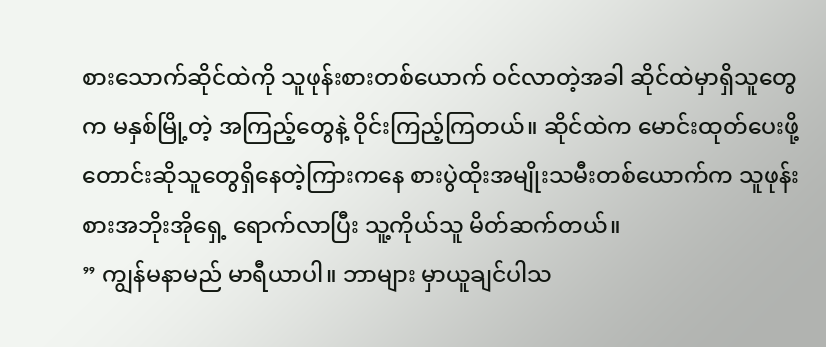စားသောက်ဆိုင်ထဲကို သူဖုန်းစားတစ်ယောက် ဝင်လာတဲ့အခါ ဆိုင်ထဲမှာရှိသူတွေက မနှစ်မြို့တဲ့ အကြည့်တွေနဲ့ ဝိုင်းကြည့်ကြတယ်။ ဆိုင်ထဲက မောင်းထုတ်ပေးဖို့ တောင်းဆိုသူတွေရှိနေတဲ့ကြားကနေ စားပွဲထိုးအမျိုးသမီးတစ်ယောက်က သူဖုန်းစားအဘိုးအိုရှေ့ ရောက်လာပြီး သူ့ကိုယ်သူ မိတ်ဆက်တယ်။
” ကျွန်မနာမည် မာရီယာပါ။ ဘာများ မှာယူချင်ပါသ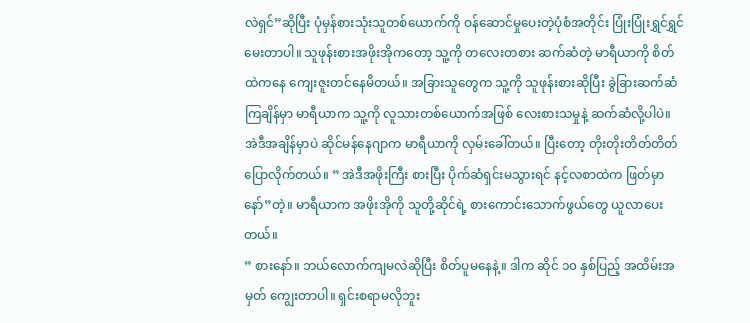လဲရှင်”ဆိုပြီး ပုံမှန်စားသုံးသူတစ်ယောက်ကို ဝန်ဆောင်မှုပေးတဲ့ပုံစံအတိုင်း ပြုံးပြုံးရွှင်ရွှင် မေးတာပါ။ သူဖုန်းစားအဖိုးအိုကတော့ သူ့ကို တလေးတစား ဆက်ဆံတဲ့ မာရီယာကို စိတ်ထဲကနေ ကျေးဇူးတင်နေမိတယ်။ အခြားသူတွေက သူ့ကို သူဖုန်းစားဆိုပြီး ခွဲခြားဆက်ဆံကြချိန်မှာ မာရီယာက သူ့ကို လူသားတစ်ယောက်အဖြစ် လေးစားသမှုနဲ့ ဆက်ဆံလို့ပါပဲ။
အဲဒီအချိန်မှာပဲ ဆိုင်မန်နေဂျာက မာရီယာကို လှမ်းခေါ်တယ်။ ပြီးတော့ တိုးတိုးတိတ်တိတ် ပြောလိုက်တယ်။ ” အဲဒီအဖိုးကြီး စားပြီး ပိုက်ဆံရှင်းမသွားရင် နင့်လစာထဲက ဖြတ်မှာနော်”တဲ့။ မာရီယာက အဖိုးအိုကို သူတို့ဆိုင်ရဲ့ စားကောင်းသောက်ဖွယ်တွေ ယူလာပေးတယ်။
” စားနော်။ ဘယ်လောက်ကျမလဲဆိုပြီး စိတ်ပူမနေနဲ့။ ဒါက ဆိုင် ၁၀ နှစ်ပြည့် အထိမ်းအမှတ် ကျွေးတာပါ။ ရှင်းစရာမလိုဘူး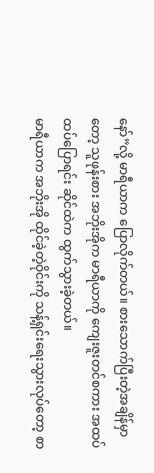နော်”လို့ မာရီယာက ပြောလိုက်တယ်။ စားသောက်ပြီးတဲ့အချိန်မှာတော့ သူဖုန်းစား အဘိုးအိုက မာရီယာကို ကျေးဇူးတင်စကား အထပ်ထပ်ပြောရင်း ဆိုင်ထဲက ထွက်သွားခဲ့တယ်။
မာရီယာက အဘိုးအို ထိုင်ခဲ့တဲ့ဝိုင်းကို သန့်ရှင်းရေးသွားလုပ်တော့ စာ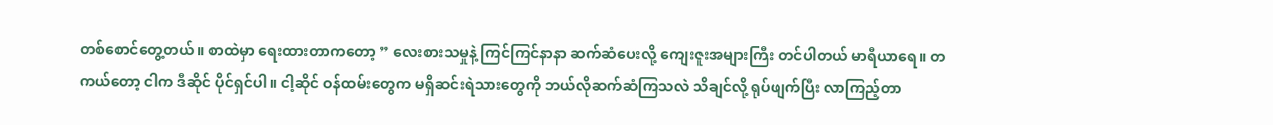တစ်စောင်တွေ့တယ်။ စာထဲမှာ ရေးထားတာကတော့ ” လေးစားသမှုနဲ့ ကြင်ကြင်နာနာ ဆက်ဆံပေးလို့ ကျေးဇူးအများကြီး တင်ပါတယ် မာရီယာရေ။ တကယ်တော့ ငါက ဒီဆိုင် ပိုင်ရှင်ပါ။ ငါ့ဆိုင် ဝန်ထမ်းတွေက မရှိဆင်းရဲသားတွေကို ဘယ်လိုဆက်ဆံကြသလဲ သိချင်လို့ ရုပ်ဖျက်ပြီး လာကြည့်တာ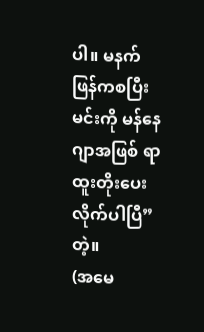ပါ။ မနက်ဖြန်ကစပြီး မင်းကို မန်နေဂျာအဖြစ် ရာထူးတိုးပေးလိုက်ပါပြီ”တဲ့။
(အမေ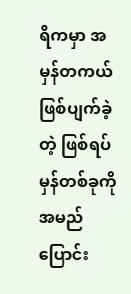ရိကမှာ အမှန်တကယ်ဖြစ်ပျက်ခဲ့တဲ့ ဖြစ်ရပ်မှန်တစ်ခုကို အမည်ပြောင်း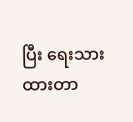ပြီး ရေးသားထားတာ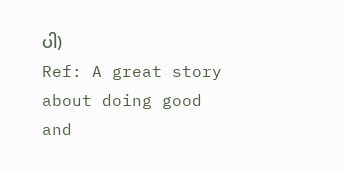ပါ)
Ref: A great story about doing good and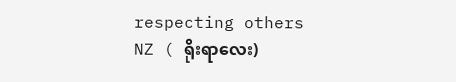respecting others
NZ ( ရိုးရာလေး)